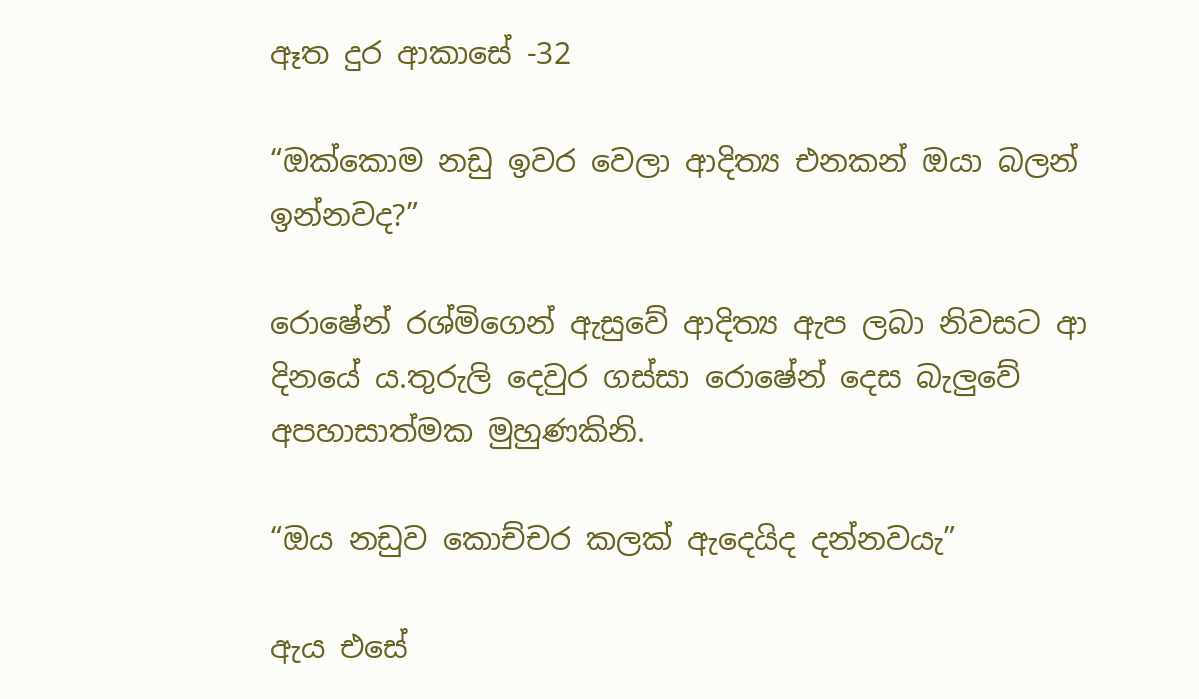ඈත දුර ආකාසේ -32

“ඔක්කොම නඩු ඉවර වෙලා ආදිත්‍ය එනකන් ඔයා බලන් ඉන්නවද?”

රොෂේන් රශ්මිගෙන් ඇසුවේ ආදිත්‍ය ඇප ලබා නිවසට ආ දිනයේ ය.තුරුලි දෙවුර ගස්සා රොෂේන් දෙස බැලුවේ අපහාසාත්මක මුහුණකිනි.

“ඔය නඩුව කොච්චර කලක් ඇදෙයිද දන්නවයැ”

ඇය එසේ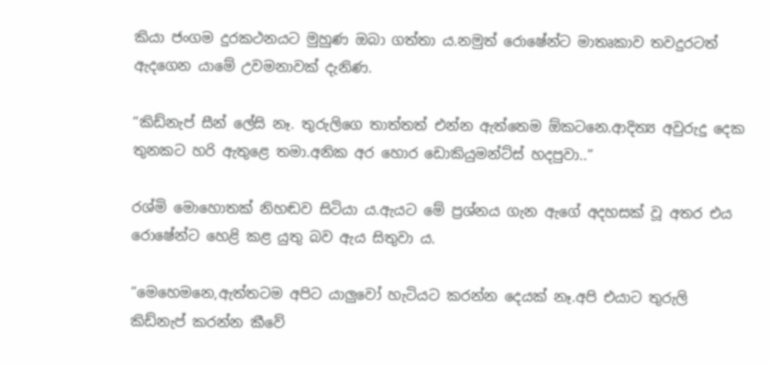කියා ජංගම දුරකථනයට මුහුණ ඔබා ගත්තා ය.නමුත් රොෂේන්ට මාතෘකාව තවදුරටත් ඇදගෙන යාමේ උවමනාවක් දැනිණ.

“කිඩ්නැප් සීන් ලේසි නෑ. තුරුලිගෙ තාත්තත් එන්න ඇත්තෙම ඕකටනෙ.ආදිත්‍ය අවුරුදු දෙක තුනකට හරි ඇතුළෙ තමා.අනික අර හොර ඩොකියුමන්ට්ස් හදපුවා..”

රශ්මි මොහොතක් නිහඬව සිටියා ය.ඇයට මේ ප්‍රශ්නය ගැන ඇගේ අදහසක් වූ අතර එය රොෂේන්ට හෙළි කළ යුතු බව ඇය සිතුවා ය.

“මෙහෙමනෙ,ඇත්තටම අපිට යාලුවෝ හැටියට කරන්න දෙයක් නෑ.අපි එයාට තුරුලි කිඩ්නැප් කරන්න කීවේ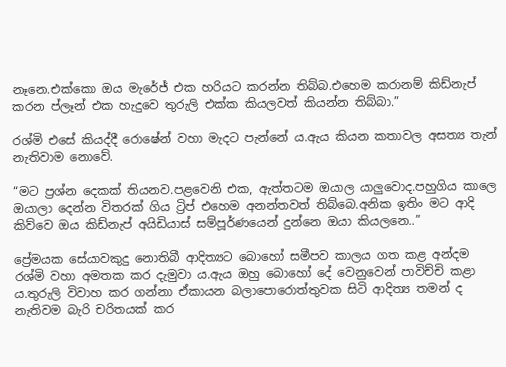නෑනෙ.එක්කො ඔය මැරේජ් එක හරියට කරන්න තිබ්බ.එහෙම කරානම් කිඩ්නැප් කරන ප්ලෑන් එක හැදුවෙ තුරුලි එක්ක කියලවත් කියන්න තිබ්බා.”

රශ්මි එසේ කියද්දී රොෂේන් වහා මැදට පැන්නේ ය.ඇය කියන කතාවල අසත්‍ය තැන් නැතිවාම නොවේ.

“මට ප්‍රශ්න දෙකක් තියනව.පළවෙනි එක, ඇත්තටම ඔයාල යාලුවොද.පහුගිය කාලෙ ඔයාලා දෙන්න විතරක් ගිය ට්‍රිප් එහෙම අනන්තවත් තිබ්බෙ.අනික ඉතිං මට ආදි කිව්වෙ ඔය කිඩ්නැප් අයිඩියාස් සම්පූර්ණයෙන් දුන්නෙ ඔයා කියලනෙ..”

ප්‍රේමයක සේයාවකුදු නොතිබී ආදිත්‍යට බොහෝ සමීපව කාලය ගත කළ අන්දම රශ්මි වහා අමතක කර දැමුවා ය.ඇය ඔහු බොහෝ දේ වෙනුවෙන් පාවිච්චි කළා ය.තුරුලි විවාහ කර ගන්නා ඒකායන බලාපොරොත්තුවක සිටි ආදිත්‍ය තමන් ද නැතිවම බැරි චරිතයක් කර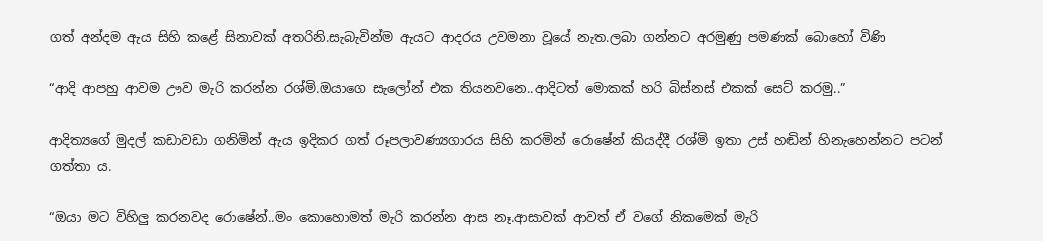ගත් අන්දම ඇය සිහි කළේ සිනාවක් අතරිනි.සැබැවින්ම ඇයට ආදරය උවමනා වූයේ නැත.ලබා ගන්නට අරමුණු පමණක් බොහෝ විණි

“ආදි ආපහු ආවම ඌව මැරි කරන්න රශ්මි.ඔයාගෙ සැලෝන් එක තියනවනෙ..ආදිටත් මොකක් හරි බිස්නස් එකක් සෙට් කරමු..”

ආදිත්‍යගේ මුදල් කඩාවඩා ගනිමින් ඇය ඉදිකර ගත් රූපලාවණ්‍යගාරය සිහි කරමින් රොෂේන් කියද්දී රශ්මි ඉතා උස් හඬින් හිනැහෙන්නට පටන් ගත්තා ය.

“ඔයා මට විහිලු කරනවද රොෂේන්..මං කොහොමත් මැරි කරන්න ආස නෑ.ආසාවක් ආවත් ඒ වගේ නිකමෙක් මැරි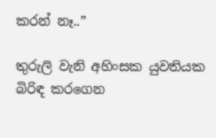කරන් නෑ..”

තුරුලි වැනි අහිංසක යුවතියක බිරිඳ කරගෙන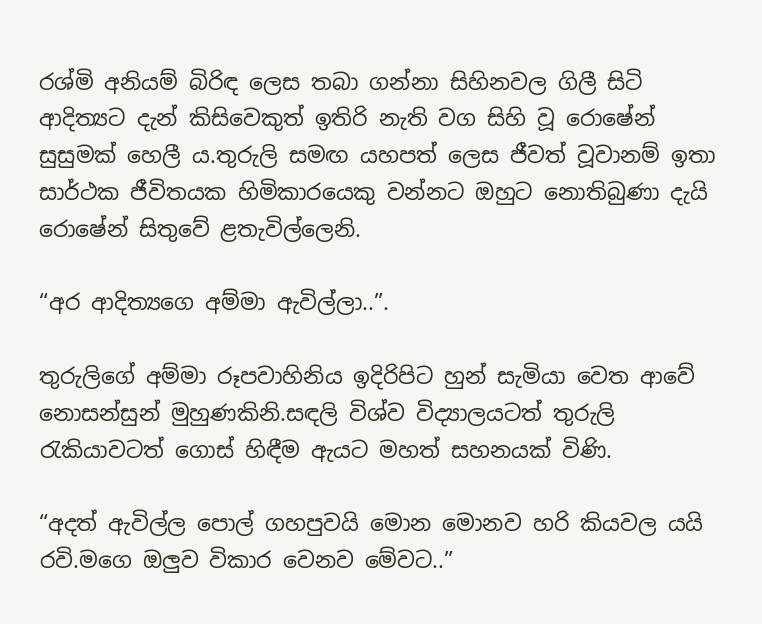රශ්මි අනියම් බිරිඳ ලෙස තබා ගන්නා සිහිනවල ගිලී සිටි ආදිත්‍යට දැන් කිසිවෙකුත් ඉතිරි නැති වග සිහි වූ රොෂේන් සුසුමක් හෙලී ය.තුරුලි සමඟ යහපත් ලෙස ජීවත් වූවානම් ඉතා සාර්ථක ජීවිතයක හිමිකාරයෙකු වන්නට ඔහුට නොතිබුණා දැයි රොෂේන් සිතුවේ ළතැවිල්ලෙනි.

“අර ආදිත්‍යගෙ අම්මා ඇවිල්ලා..”.

තුරුලිගේ අම්මා රූපවාහිනිය ඉදිරිපිට හුන් සැමියා වෙත ආවේ නොසන්සුන් මුහුණකිනි.සඳලි විශ්ව විද්‍යාලයටත් තුරුලි රැකියාවටත් ගොස් හිඳීම ඇයට මහත් සහනයක් විණි.

“අදත් ඇවිල්ල පොල් ගහපුවයි මොන මොනව හරි කියවල යයි රවි.මගෙ ඔලුව විකාර වෙනව මේවට..”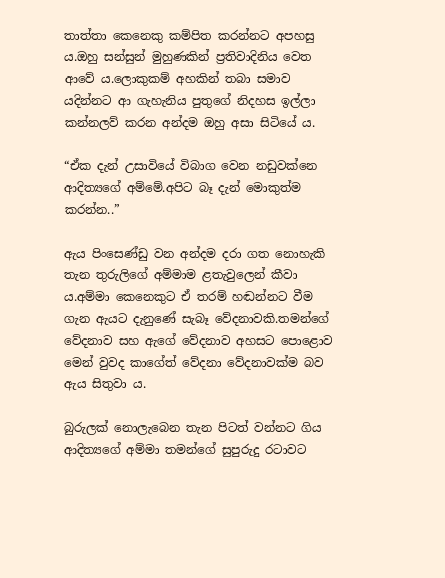තාත්තා කෙනෙකු කම්පිත කරන්නට අපහසු ය.ඔහු සන්සුන් මුහුණකින් ප්‍රතිවාදිනිය වෙත ආවේ ය.ලොකුකම් අහකින් තබා සමාව යදින්නට ආ ගැහැනිය පුතුගේ නිදහස ඉල්ලා කන්නලව් කරන අන්දම ඔහු අසා සිටියේ ය.

“ඒක දැන් උසාවියේ විබාග වෙන නඩුවක්නෙ ආදිත්‍යගේ අම්මේ.අපිට බෑ දැන් මොකුත්ම කරන්න..”

ඇය පිංසෙණ්ඩු වන අන්දම දරා ගත නොහැකි තැන තුරුලිගේ අම්මාම ළතැවුලෙන් කීවා ය.අම්මා කෙනෙකුට ඒ තරම් හඬන්නට වීම ගැන ඇයට දැනුණේ සැබෑ වේදනාවකි.තමන්ගේ වේදනාව සහ ඇගේ වේදනාව අහසට පොළොව මෙන් වුවද කාගේත් වේදනා වේදනාවක්ම බව ඇය සිතුවා ය.

බුරුලක් නොලැබෙන තැන පිටත් වන්නට ගිය ආදිත්‍යගේ අම්මා තමන්ගේ සුපුරුදු රටාවට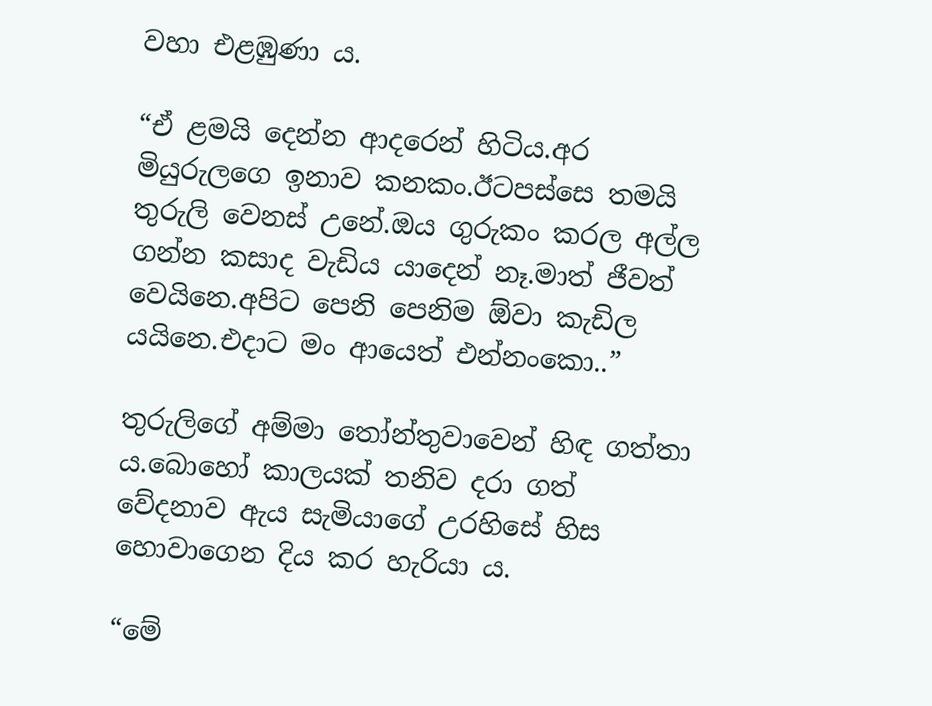වහා එළඹුණා ය.

“ඒ ළමයි දෙන්න ආදරෙන් හිටිය.අර මියුරුලගෙ ඉනාව කනකං.ඊටපස්සෙ තමයි තුරුලි වෙනස් උනේ.ඔය ගුරුකං කරල අල්ල ගන්න කසාද වැඩිය යාදෙන් නෑ.මාත් ජීවත් වෙයිනෙ.අපිට පෙනි පෙනිම ඕවා කැඩිල යයිනෙ.එදාට මං ආයෙත් එන්නංකො..”

තුරුලිගේ අම්මා තෝන්තුවාවෙන් හිඳ ගත්තා ය.බොහෝ කාලයක් තනිව දරා ගත් වේදනාව ඇය සැමියාගේ උරහිසේ හිස හොවාගෙන දිය කර හැරියා ය.

“මේ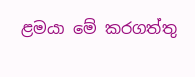ළමයා මේ කරගත්තු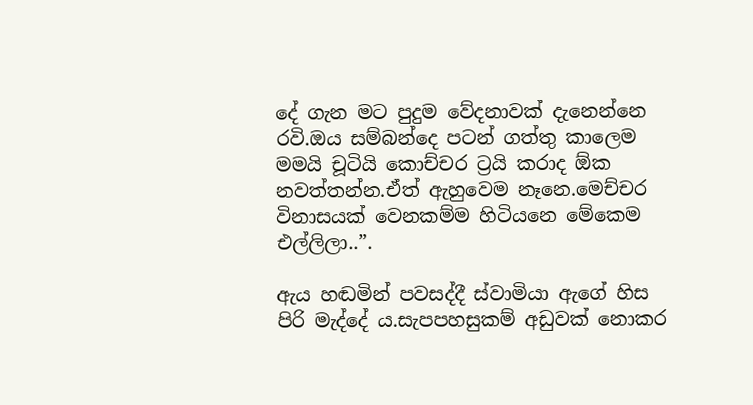දේ ගැන මට පුදුම වේදනාවක් දැනෙන්නෙ රවි.ඔය සම්බන්දෙ පටන් ගත්තු කාලෙම මමයි චූටියි කොච්චර ට්‍රයි කරාද ඕක නවත්තන්න.ඒත් ඇහුවෙම නෑනෙ.මෙච්චර විනාසයක් වෙනකම්ම හිටියනෙ මේකෙම එල්ලිලා..”.

ඇය හඬමින් පවසද්දී ස්වාමියා ඇගේ හිස පිරි මැද්දේ ය.සැපපහසුකම් අඩුවක් නොකර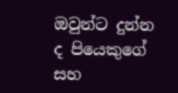ඔවුන්ට දුන්න ද පියෙකුගේ සහ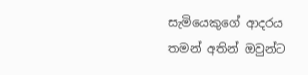සැමියෙකුගේ ආදරය තමන් අතින් ඔවුන්ට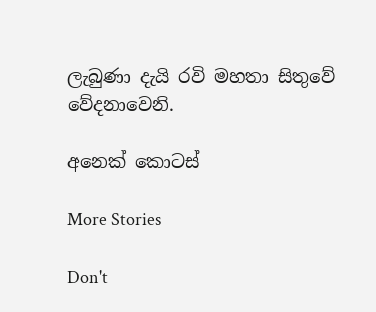ලැබුණා දැයි රවි මහතා සිතුවේ වේදනාවෙනි.

අනෙක් කොටස්

More Stories

Don't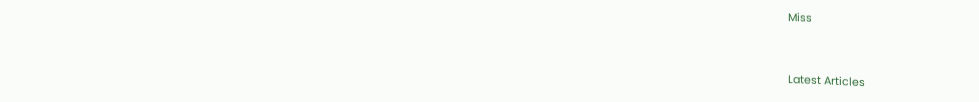Miss


Latest Articles